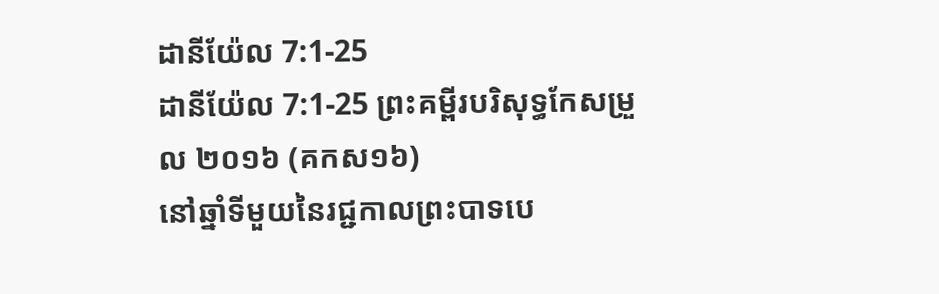ដានីយ៉ែល 7:1-25
ដានីយ៉ែល 7:1-25 ព្រះគម្ពីរបរិសុទ្ធកែសម្រួល ២០១៦ (គកស១៦)
នៅឆ្នាំទីមួយនៃរជ្ជកាលព្រះបាទបេ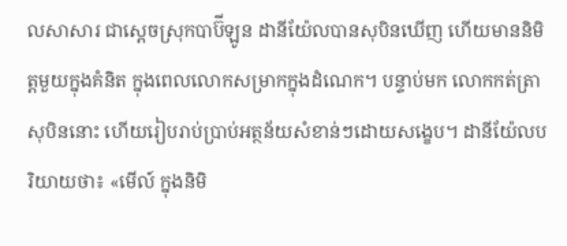លសាសារ ជាស្តេចស្រុកបាប៊ីឡូន ដានីយ៉ែលបានសុបិនឃើញ ហើយមាននិមិត្តមួយក្នុងគំនិត ក្នុងពេលលោកសម្រាកក្នុងដំណេក។ បន្ទាប់មក លោកកត់ត្រាសុបិននោះ ហើយរៀបរាប់ប្រាប់អត្ថន័យសំខាន់ៗដោយសង្ខេប។ ដានីយ៉ែលបរិយាយថា៖ «មើល៍ ក្នុងនិមិ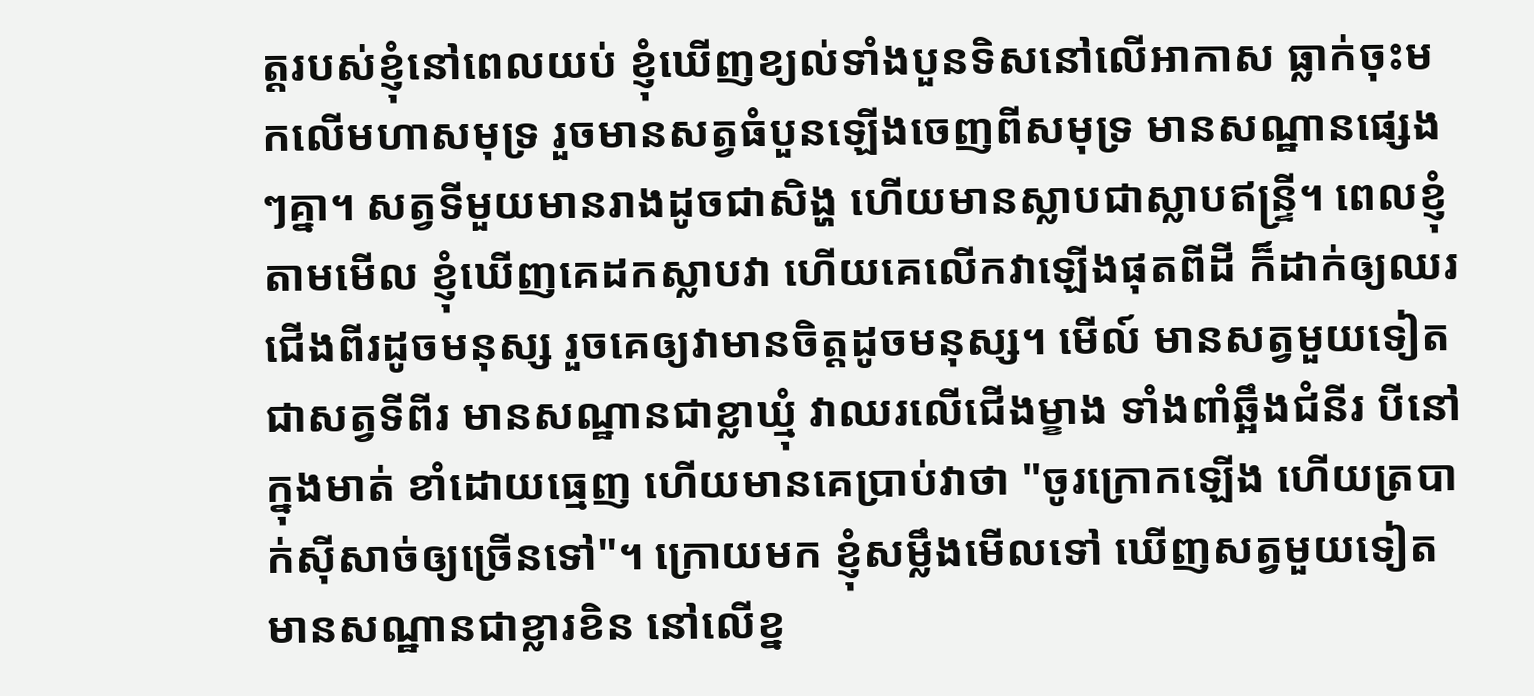ត្តរបស់ខ្ញុំនៅពេលយប់ ខ្ញុំឃើញខ្យល់ទាំងបួនទិសនៅលើអាកាស ធ្លាក់ចុះមកលើមហាសមុទ្រ រួចមានសត្វធំបួនឡើងចេញពីសមុទ្រ មានសណ្ឋានផ្សេងៗគ្នា។ សត្វទីមួយមានរាងដូចជាសិង្ហ ហើយមានស្លាបជាស្លាបឥន្ទ្រី។ ពេលខ្ញុំតាមមើល ខ្ញុំឃើញគេដកស្លាបវា ហើយគេលើកវាឡើងផុតពីដី ក៏ដាក់ឲ្យឈរជើងពីរដូចមនុស្ស រួចគេឲ្យវាមានចិត្តដូចមនុស្ស។ មើល៍ មានសត្វមួយទៀត ជាសត្វទីពីរ មានសណ្ឋានជាខ្លាឃ្មុំ វាឈរលើជើងម្ខាង ទាំងពាំឆ្អឹងជំនីរ បីនៅក្នុងមាត់ ខាំដោយធ្មេញ ហើយមានគេប្រាប់វាថា "ចូរក្រោកឡើង ហើយត្របាក់ស៊ីសាច់ឲ្យច្រើនទៅ"។ ក្រោយមក ខ្ញុំសម្លឹងមើលទៅ ឃើញសត្វមួយទៀតមានសណ្ឋានជាខ្លារខិន នៅលើខ្ន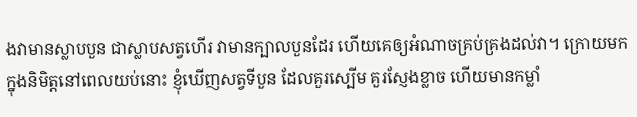ងវាមានស្លាបបួន ជាស្លាបសត្វហើរ វាមានក្បាលបួនដែរ ហើយគេឲ្យអំណាចគ្រប់គ្រងដល់វា។ ក្រោយមក ក្នុងនិមិត្តនៅពេលយប់នោះ ខ្ញុំឃើញសត្វទីបួន ដែលគួរស្បើម គួរស្ញែងខ្លាច ហើយមានកម្លាំ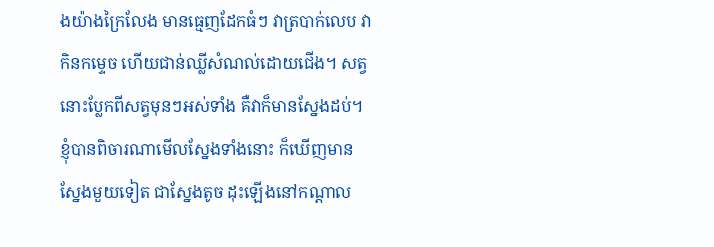ងយ៉ាងក្រៃលែង មានធ្មេញដែកធំៗ វាត្របាក់លេប វាកិនកម្ទេច ហើយជាន់ឈ្លីសំណល់ដោយជើង។ សត្វនោះប្លែកពីសត្វមុនៗអស់ទាំង គឺវាក៏មានស្នែងដប់។ ខ្ញុំបានពិចារណាមើលស្នែងទាំងនោះ ក៏ឃើញមានស្នែងមួយទៀត ជាស្នែងតូច ដុះឡើងនៅកណ្ដាល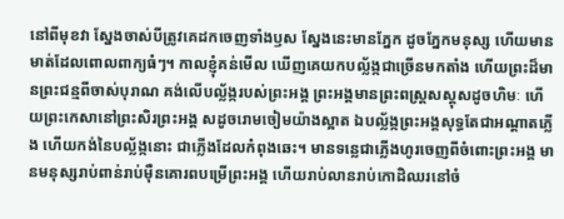នៅពីមុខវា ស្នែងចាស់បីត្រូវគេដកចេញទាំងឫស ស្នែងនេះមានភ្នែក ដូចភ្នែកមនុស្ស ហើយមានមាត់ដែលពោលពាក្យធំៗ។ កាលខ្ញុំគន់មើល ឃើញគេយកបល្ល័ង្កជាច្រើនមកតាំង ហើយព្រះដ៏មានព្រះជន្មពីចាស់បុរាណ គង់លើបល្ល័ង្ករបស់ព្រះអង្គ ព្រះអង្គមានព្រះពស្ត្រសស្គុសដូចហិមៈ ហើយព្រះកេសានៅព្រះសិរព្រះអង្គ សដូចរោមចៀមយ៉ាងស្អាត ឯបល្ល័ង្កព្រះអង្គសុទ្ធតែជាអណ្ដាតភ្លើង ហើយកង់នៃបល្ល័ង្កនោះ ជាភ្លើងដែលកំពុងឆេះ។ មានទន្លេជាភ្លើងហូរចេញពីចំពោះព្រះអង្គ មានមនុស្សរាប់ពាន់រាប់ម៉ឺនគោរពបម្រើព្រះអង្គ ហើយរាប់លានរាប់កោដិឈរនៅចំ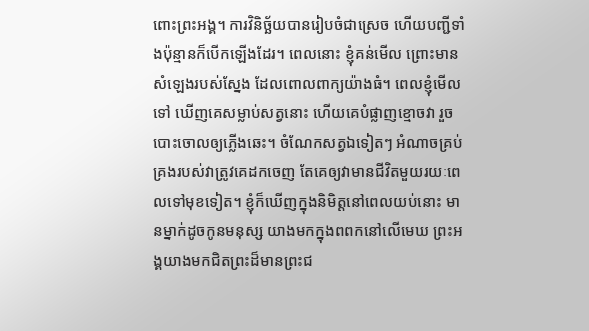ពោះព្រះអង្គ។ ការវិនិច្ឆ័យបានរៀបចំជាស្រេច ហើយបញ្ជីទាំងប៉ុន្មានក៏បើកឡើងដែរ។ ពេលនោះ ខ្ញុំគន់មើល ព្រោះមានសំឡេងរបស់ស្នែង ដែលពោលពាក្យយ៉ាងធំ។ ពេលខ្ញុំមើលទៅ ឃើញគេសម្លាប់សត្វនោះ ហើយគេបំផ្លាញខ្មោចវា រួចបោះចោលឲ្យភ្លើងឆេះ។ ចំណែកសត្វឯទៀតៗ អំណាចគ្រប់គ្រងរបស់វាត្រូវគេដកចេញ តែគេឲ្យវាមានជីវិតមួយរយៈពេលទៅមុខទៀត។ ខ្ញុំក៏ឃើញក្នុងនិមិត្តនៅពេលយប់នោះ មានម្នាក់ដូចកូនមនុស្ស យាងមកក្នុងពពកនៅលើមេឃ ព្រះអង្គយាងមកជិតព្រះដ៏មានព្រះជ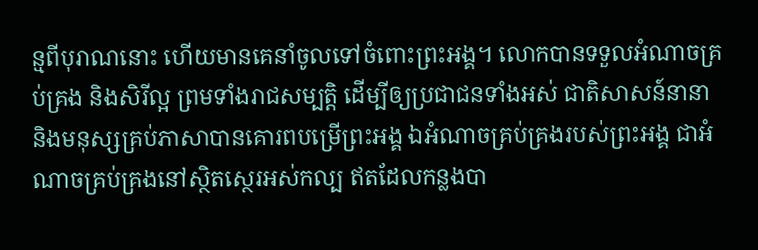ន្មពីបុរាណនោះ ហើយមានគេនាំចូលទៅចំពោះព្រះអង្គ។ លោកបានទទួលអំណាចគ្រប់គ្រង និងសិរីល្អ ព្រមទាំងរាជសម្បត្តិ ដើម្បីឲ្យប្រជាជនទាំងអស់ ជាតិសាសន៍នានា និងមនុស្សគ្រប់ភាសាបានគោរពបម្រើព្រះអង្គ ឯអំណាចគ្រប់គ្រងរបស់ព្រះអង្គ ជាអំណាចគ្រប់គ្រងនៅស្ថិតស្ថេរអស់កល្ប ឥតដែលកន្លងបា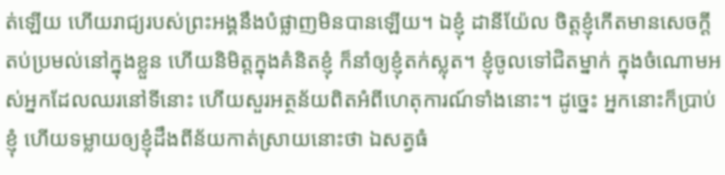ត់ឡើយ ហើយរាជ្យរបស់ព្រះអង្គនឹងបំផ្លាញមិនបានឡើយ។ ឯខ្ញុំ ដានីយ៉ែល ចិត្តខ្ញុំកើតមានសេចក្ដីតប់ប្រមល់នៅក្នុងខ្លួន ហើយនិមិត្តក្នុងគំនិតខ្ញុំ ក៏នាំឲ្យខ្ញុំតក់ស្លុត។ ខ្ញុំចូលទៅជិតម្នាក់ ក្នុងចំណោមអស់អ្នកដែលឈរនៅទីនោះ ហើយសួរអត្ថន័យពិតអំពីហេតុការណ៍ទាំងនោះ។ ដូច្នេះ អ្នកនោះក៏ប្រាប់ខ្ញុំ ហើយទម្លាយឲ្យខ្ញុំដឹងពីន័យកាត់ស្រាយនោះថា ឯសត្វធំ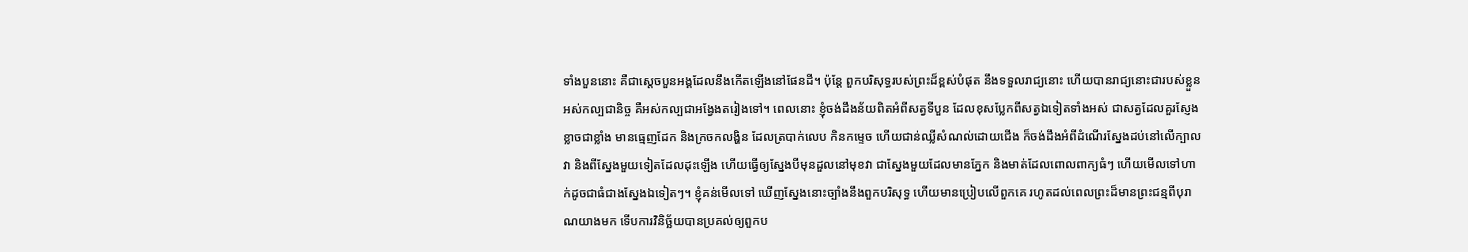ទាំងបួននោះ គឺជាស្តេចបួនអង្គដែលនឹងកើតឡើងនៅផែនដី។ ប៉ុន្ដែ ពួកបរិសុទ្ធរបស់ព្រះដ៏ខ្ពស់បំផុត នឹងទទួលរាជ្យនោះ ហើយបានរាជ្យនោះជារបស់ខ្លួនអស់កល្បជានិច្ច គឺអស់កល្បជាអង្វែងតរៀងទៅ។ ពេលនោះ ខ្ញុំចង់ដឹងន័យពិតអំពីសត្វទីបួន ដែលខុសប្លែកពីសត្វឯទៀតទាំងអស់ ជាសត្វដែលគួរស្ញែងខ្លាចជាខ្លាំង មានធ្មេញដែក និងក្រចកលង្ហិន ដែលត្របាក់លេប កិនកម្ទេច ហើយជាន់ឈ្លីសំណល់ដោយជើង ក៏ចង់ដឹងអំពីដំណើរស្នែងដប់នៅលើក្បាលវា និងពីស្នែងមួយទៀតដែលដុះឡើង ហើយធ្វើឲ្យស្នែងបីមុនដួលនៅមុខវា ជាស្នែងមួយដែលមានភ្នែក និងមាត់ដែលពោលពាក្យធំៗ ហើយមើលទៅហាក់ដូចជាធំជាងស្នែងឯទៀតៗ។ ខ្ញុំគន់មើលទៅ ឃើញស្នែងនោះច្បាំងនឹងពួកបរិសុទ្ធ ហើយមានប្រៀបលើពួកគេ រហូតដល់ពេលព្រះដ៏មានព្រះជន្មពីបុរាណយាងមក ទើបការវិនិច្ឆ័យបានប្រគល់ឲ្យពួកប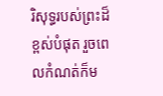រិសុទ្ធរបស់ព្រះដ៏ខ្ពស់បំផុត រួចពេលកំណត់ក៏ម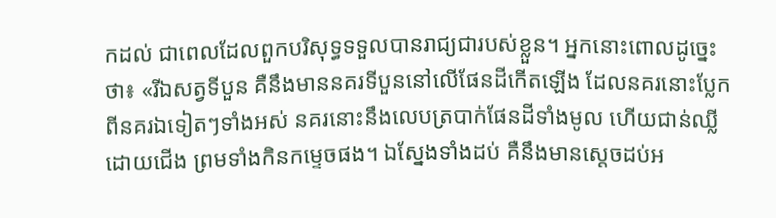កដល់ ជាពេលដែលពួកបរិសុទ្ធទទួលបានរាជ្យជារបស់ខ្លួន។ អ្នកនោះពោលដូច្នេះថា៖ «រីឯសត្វទីបួន គឺនឹងមាននគរទីបួននៅលើផែនដីកើតឡើង ដែលនគរនោះប្លែកពីនគរឯទៀតៗទាំងអស់ នគរនោះនឹងលេបត្របាក់ផែនដីទាំងមូល ហើយជាន់ឈ្លីដោយជើង ព្រមទាំងកិនកម្ទេចផង។ ឯស្នែងទាំងដប់ គឺនឹងមានស្តេចដប់អ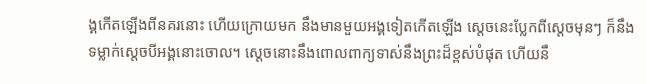ង្គកើតឡើងពីនគរនោះ ហើយក្រោយមក នឹងមានមួយអង្គទៀតកើតឡើង ស្ដេចនេះប្លែកពីស្តេចមុនៗ ក៏នឹងទម្លាក់ស្តេចបីអង្គនោះចោល។ ស្តេចនោះនឹងពោលពាក្យទាស់នឹងព្រះដ៏ខ្ពស់បំផុត ហើយនឹ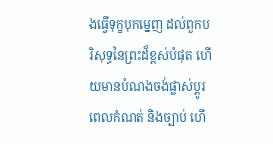ងធ្វើទុក្ខបុកម្នេញ ដល់ពួកបរិសុទ្ធនៃព្រះដ៏ខ្ពស់បំផុត ហើយមានបំណងចង់ផ្លាស់ប្ដូរ ពេលកំណត់ និងច្បាប់ ហើ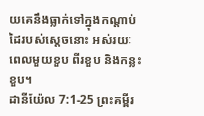យគេនឹងធ្លាក់ទៅក្នុងកណ្ដាប់ដៃរបស់ស្តេចនោះ អស់រយៈពេលមួយខួប ពីរខួប និងកន្លះខួប។
ដានីយ៉ែល 7:1-25 ព្រះគម្ពីរ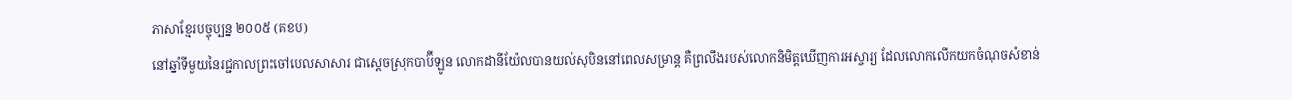ភាសាខ្មែរបច្ចុប្បន្ន ២០០៥ (គខប)
នៅឆ្នាំទីមួយនៃរជ្ជកាលព្រះចៅបេលសាសារ ជាស្ដេចស្រុកបាប៊ីឡូន លោកដានីយ៉ែលបានយល់សុបិននៅពេលសម្រាន្ដ គឺព្រលឹងរបស់លោកនិមិត្តឃើញការអស្ចារ្យ ដែលលោកលើកយកចំណុចសំខាន់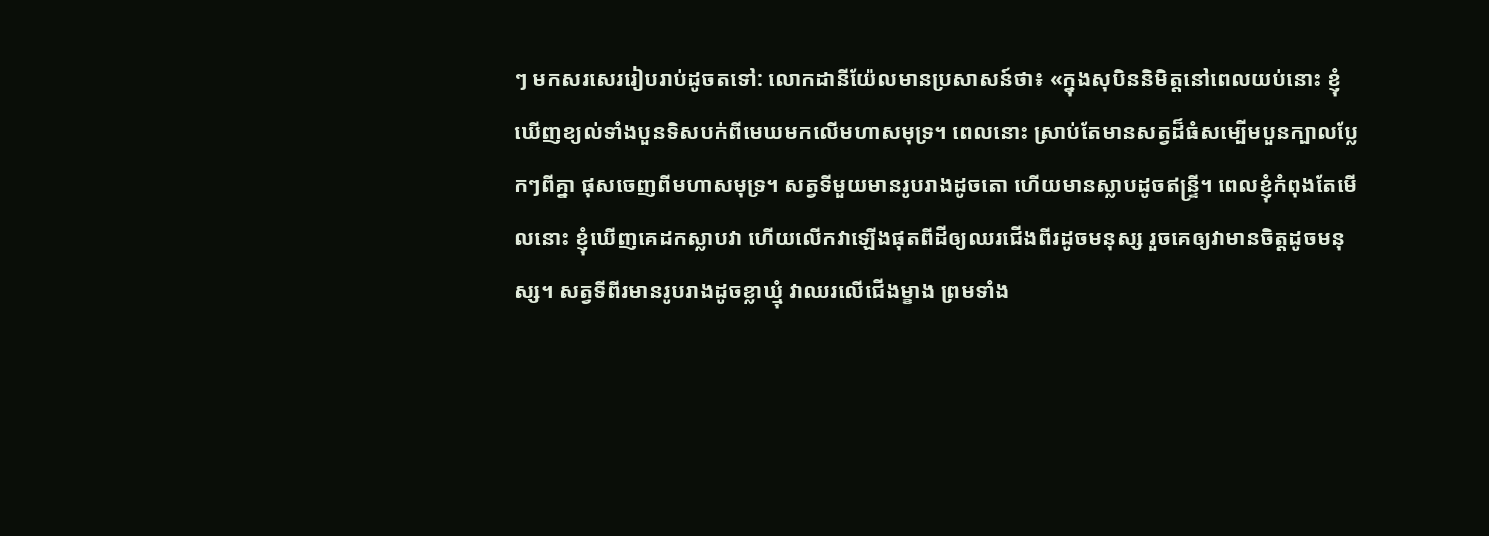ៗ មកសរសេររៀបរាប់ដូចតទៅ: លោកដានីយ៉ែលមានប្រសាសន៍ថា៖ «ក្នុងសុបិននិមិត្តនៅពេលយប់នោះ ខ្ញុំឃើញខ្យល់ទាំងបួនទិសបក់ពីមេឃមកលើមហាសមុទ្រ។ ពេលនោះ ស្រាប់តែមានសត្វដ៏ធំសម្បើមបួនក្បាលប្លែកៗពីគ្នា ផុសចេញពីមហាសមុទ្រ។ សត្វទីមួយមានរូបរាងដូចតោ ហើយមានស្លាបដូចឥន្ទ្រី។ ពេលខ្ញុំកំពុងតែមើលនោះ ខ្ញុំឃើញគេដកស្លាបវា ហើយលើកវាឡើងផុតពីដីឲ្យឈរជើងពីរដូចមនុស្ស រួចគេឲ្យវាមានចិត្តដូចមនុស្ស។ សត្វទីពីរមានរូបរាងដូចខ្លាឃ្មុំ វាឈរលើជើងម្ខាង ព្រមទាំង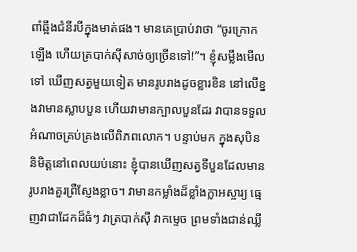ពាំឆ្អឹងជំនីរបីក្នុងមាត់ផង។ មានគេប្រាប់វាថា “ចូរក្រោកឡើង ហើយត្របាក់ស៊ីសាច់ឲ្យច្រើនទៅ!”។ ខ្ញុំសម្លឹងមើលទៅ ឃើញសត្វមួយទៀត មានរូបរាងដូចខ្លារខិន នៅលើខ្នងវាមានស្លាបបួន ហើយវាមានក្បាលបួនដែរ វាបានទទួលអំណាចគ្រប់គ្រងលើពិភពលោក។ បន្ទាប់មក ក្នុងសុបិននិមិត្តនៅពេលយប់នោះ ខ្ញុំបានឃើញសត្វទីបួនដែលមានរូបរាងគួរព្រឺស្ញែងខ្លាច។ វាមានកម្លាំងដ៏ខ្លាំងក្លាអស្ចារ្យ ធ្មេញវាជាដែកដ៏ធំៗ វាត្របាក់ស៊ី វាកម្ទេច ព្រមទាំងជាន់ឈ្លី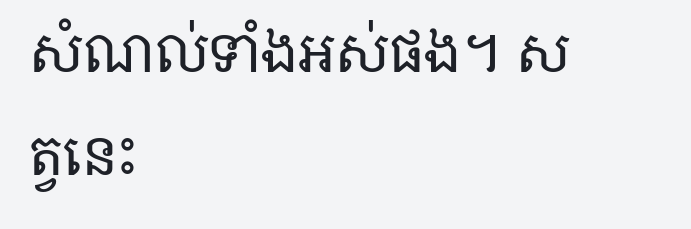សំណល់ទាំងអស់ផង។ សត្វនេះ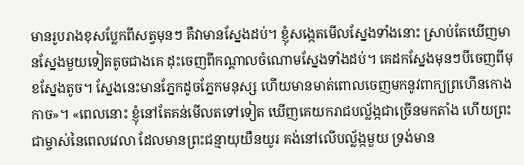មានរូបរាងខុសប្លែកពីសត្វមុនៗ គឺវាមានស្នែងដប់។ ខ្ញុំសង្កេតមើលស្នែងទាំងនោះ ស្រាប់តែឃើញមានស្នែងមួយទៀតតូចជាងគេ ដុះចេញពីកណ្ដាលចំណោមស្នែងទាំងដប់។ គេដកស្នែងមុនៗបីចេញពីមុខស្នែងតូច។ ស្នែងនេះមានភ្នែកដូចភ្នែកមនុស្ស ហើយមានមាត់ពោលចេញមកនូវពាក្យព្រហើនកោងកាច»។ «ពេលនោះ ខ្ញុំនៅតែគន់មើលតទៅទៀត ឃើញគេយករាជបល្ល័ង្កជាច្រើនមកតាំង ហើយព្រះជាម្ចាស់នៃពេលវេលា ដែលមានព្រះជន្មាយុយឺនយូរ គង់នៅលើបល្ល័ង្កមួយ ទ្រង់មាន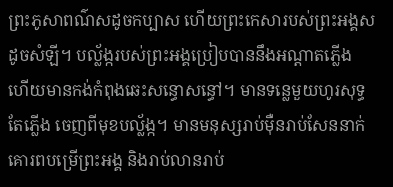ព្រះភូសាពណ៌សដូចកប្បាស ហើយព្រះកេសារបស់ព្រះអង្គសដូចសំឡី។ បល្ល័ង្ករបស់ព្រះអង្គប្រៀបបាននឹងអណ្ដាតភ្លើង ហើយមានកង់កំពុងឆេះសន្ធោសន្ធៅ។ មានទន្លេមួយហូរសុទ្ធតែភ្លើង ចេញពីមុខបល្ល័ង្ក។ មានមនុស្សរាប់ម៉ឺនរាប់សែននាក់គោរពបម្រើព្រះអង្គ និងរាប់លានរាប់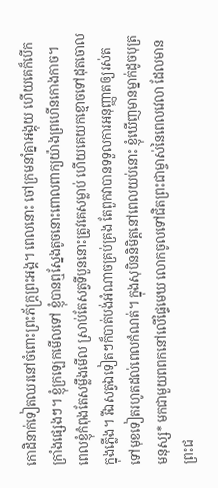កោដិនាក់ទៀតឈរនៅចំពោះព្រះភ័ក្ត្រព្រះអង្គ។ ពេលនោះ ចៅក្រមនាំគ្នាអង្គុយ ហើយគេក៏បើកក្រាំងផ្សេងៗ។ ខ្ញុំក្រឡេកមើលទៅ ខ្ញុំបានឮស្នែងតូចនោះពោលពាក្យយ៉ាងព្រហើនកោងកាច។ ពេលខ្ញុំកំពុងតែសម្លឹងមើល ស្រាប់តែសត្វទីបួននោះត្រូវគេសម្លាប់ ហើយគេយកខ្មោចទៅដុតចោលក្នុងភ្លើង។ រីឯសត្វឯទៀតៗក៏បាត់បង់អំណាចគ្រប់គ្រង តែពួកវាបានទទួលការអនុញ្ញាតឲ្យរស់តទៅមុខទៀតរហូតដល់ពេលកំណត់។ ក្នុងសុបិននិមិត្តនៅពេលយប់នោះ ខ្ញុំឃើញមានម្នាក់ដូចបុត្រមនុស្ស* មកជាមួយពពកនៅលើផ្ទៃមេឃ លោកចូលទៅជិតព្រះជាម្ចាស់នៃពេលវេលា ដែលមានព្រះជ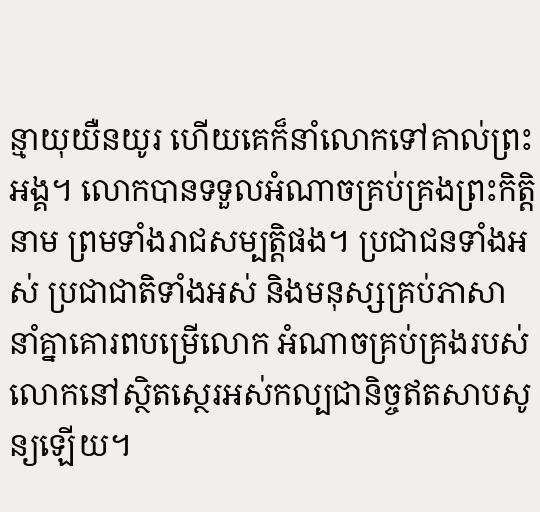ន្មាយុយឺនយូរ ហើយគេក៏នាំលោកទៅគាល់ព្រះអង្គ។ លោកបានទទួលអំណាចគ្រប់គ្រងព្រះកិត្តិនាម ព្រមទាំងរាជសម្បត្តិផង។ ប្រជាជនទាំងអស់ ប្រជាជាតិទាំងអស់ និងមនុស្សគ្រប់ភាសា នាំគ្នាគោរពបម្រើលោក អំណាចគ្រប់គ្រងរបស់លោកនៅស្ថិតស្ថេរអស់កល្បជានិច្ចឥតសាបសូន្យឡើយ។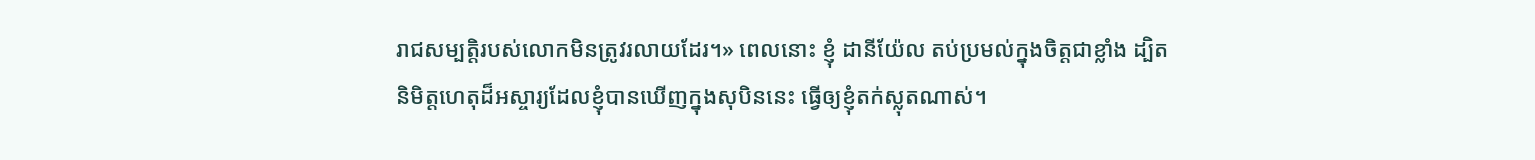រាជសម្បត្តិរបស់លោកមិនត្រូវរលាយដែរ។» ពេលនោះ ខ្ញុំ ដានីយ៉ែល តប់ប្រមល់ក្នុងចិត្តជាខ្លាំង ដ្បិតនិមិត្តហេតុដ៏អស្ចារ្យដែលខ្ញុំបានឃើញក្នុងសុបិននេះ ធ្វើឲ្យខ្ញុំតក់ស្លុតណាស់។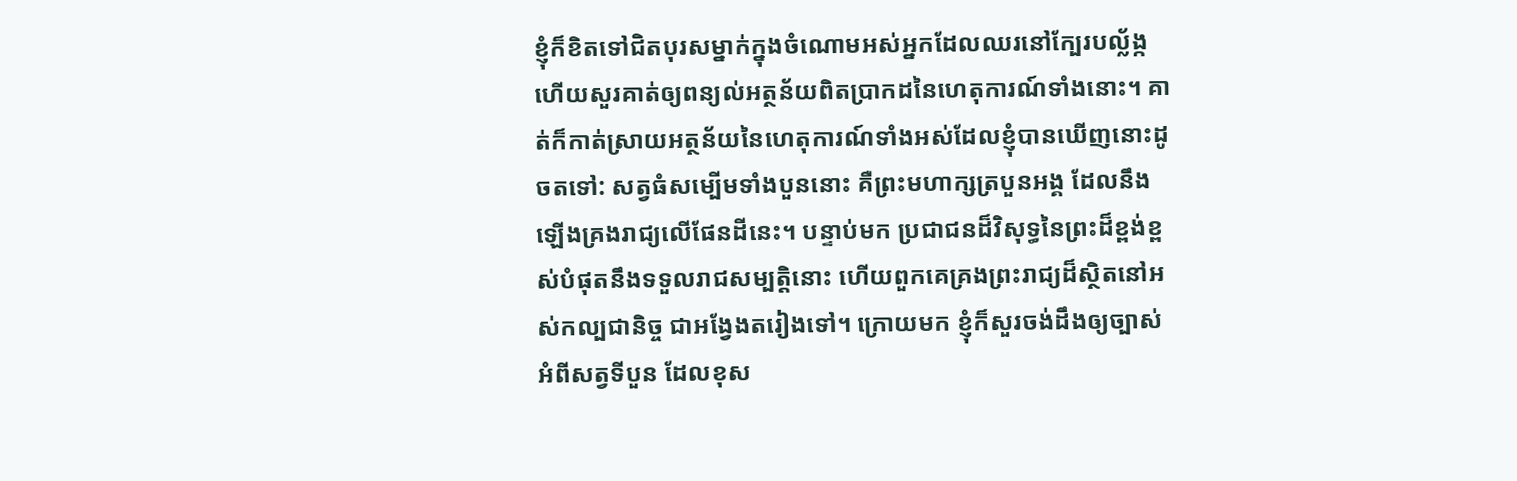ខ្ញុំក៏ខិតទៅជិតបុរសម្នាក់ក្នុងចំណោមអស់អ្នកដែលឈរនៅក្បែរបល្ល័ង្ក ហើយសួរគាត់ឲ្យពន្យល់អត្ថន័យពិតប្រាកដនៃហេតុការណ៍ទាំងនោះ។ គាត់ក៏កាត់ស្រាយអត្ថន័យនៃហេតុការណ៍ទាំងអស់ដែលខ្ញុំបានឃើញនោះដូចតទៅ: សត្វធំសម្បើមទាំងបួននោះ គឺព្រះមហាក្សត្របួនអង្គ ដែលនឹងឡើងគ្រងរាជ្យលើផែនដីនេះ។ បន្ទាប់មក ប្រជាជនដ៏វិសុទ្ធនៃព្រះដ៏ខ្ពង់ខ្ពស់បំផុតនឹងទទួលរាជសម្បត្តិនោះ ហើយពួកគេគ្រងព្រះរាជ្យដ៏ស្ថិតនៅអស់កល្បជានិច្ច ជាអង្វែងតរៀងទៅ។ ក្រោយមក ខ្ញុំក៏សួរចង់ដឹងឲ្យច្បាស់អំពីសត្វទីបួន ដែលខុស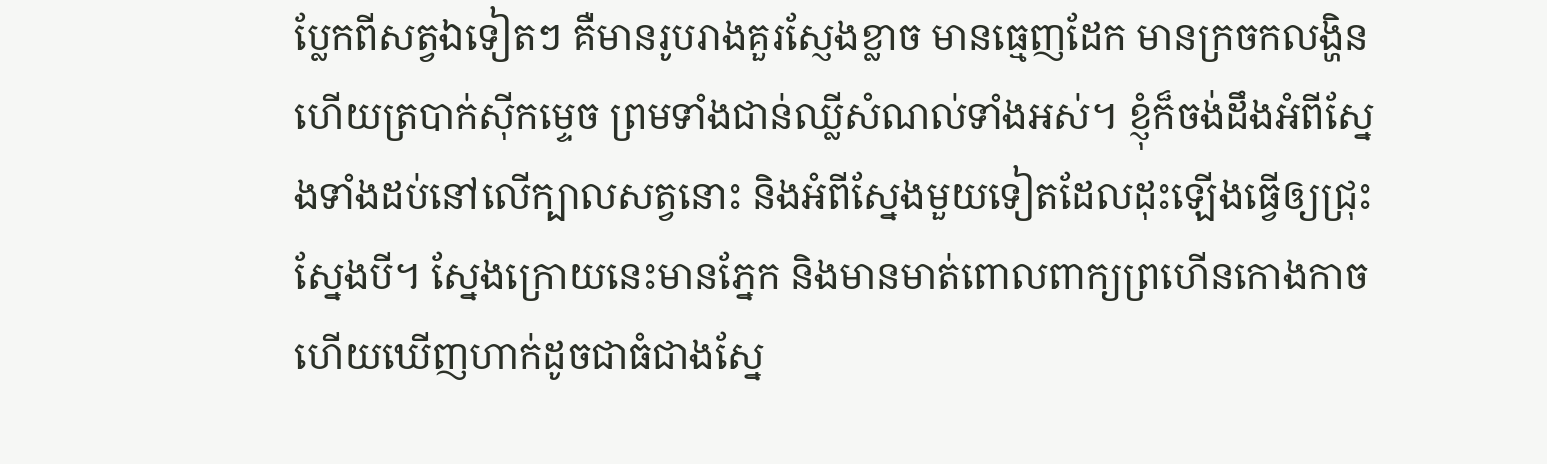ប្លែកពីសត្វឯទៀតៗ គឺមានរូបរាងគួរស្ញែងខ្លាច មានធ្មេញដែក មានក្រចកលង្ហិន ហើយត្របាក់ស៊ីកម្ទេច ព្រមទាំងជាន់ឈ្លីសំណល់ទាំងអស់។ ខ្ញុំក៏ចង់ដឹងអំពីស្នែងទាំងដប់នៅលើក្បាលសត្វនោះ និងអំពីស្នែងមួយទៀតដែលដុះឡើងធ្វើឲ្យជ្រុះស្នែងបី។ ស្នែងក្រោយនេះមានភ្នែក និងមានមាត់ពោលពាក្យព្រហើនកោងកាច ហើយឃើញហាក់ដូចជាធំជាងស្នែ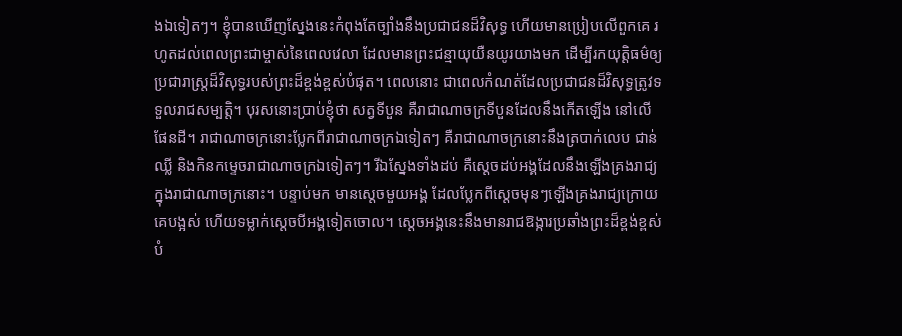ងឯទៀតៗ។ ខ្ញុំបានឃើញស្នែងនេះកំពុងតែច្បាំងនឹងប្រជាជនដ៏វិសុទ្ធ ហើយមានប្រៀបលើពួកគេ រហូតដល់ពេលព្រះជាម្ចាស់នៃពេលវេលា ដែលមានព្រះជន្មាយុយឺនយូរយាងមក ដើម្បីរកយុត្តិធម៌ឲ្យប្រជារាស្ត្រដ៏វិសុទ្ធរបស់ព្រះដ៏ខ្ពង់ខ្ពស់បំផុត។ ពេលនោះ ជាពេលកំណត់ដែលប្រជាជនដ៏វិសុទ្ធត្រូវទទួលរាជសម្បត្តិ។ បុរសនោះប្រាប់ខ្ញុំថា សត្វទីបួន គឺរាជាណាចក្រទីបួនដែលនឹងកើតឡើង នៅលើផែនដី។ រាជាណាចក្រនោះប្លែកពីរាជាណាចក្រឯទៀតៗ គឺរាជាណាចក្រនោះនឹងត្របាក់លេប ជាន់ឈ្លី និងកិនកម្ទេចរាជាណាចក្រឯទៀតៗ។ រីឯស្នែងទាំងដប់ គឺស្ដេចដប់អង្គដែលនឹងឡើងគ្រងរាជ្យ ក្នុងរាជាណាចក្រនោះ។ បន្ទាប់មក មានស្ដេចមួយអង្គ ដែលប្លែកពីស្ដេចមុនៗឡើងគ្រងរាជ្យក្រោយគេបង្អស់ ហើយទម្លាក់ស្ដេចបីអង្គទៀតចោល។ ស្ដេចអង្គនេះនឹងមានរាជឱង្ការប្រឆាំងព្រះដ៏ខ្ពង់ខ្ពស់បំ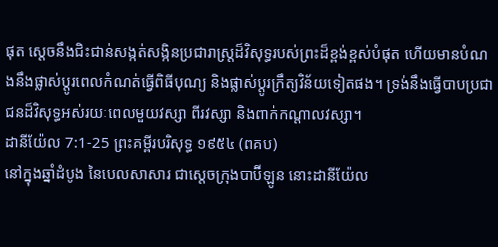ផុត ស្ដេចនឹងជិះជាន់សង្កត់សង្កិនប្រជារាស្ត្រដ៏វិសុទ្ធរបស់ព្រះដ៏ខ្ពង់ខ្ពស់បំផុត ហើយមានបំណងនឹងផ្លាស់ប្ដូរពេលកំណត់ធ្វើពិធីបុណ្យ និងផ្លាស់ប្ដូរក្រឹត្យវិន័យទៀតផង។ ទ្រង់នឹងធ្វើបាបប្រជាជនដ៏វិសុទ្ធអស់រយៈពេលមួយវស្សា ពីរវស្សា និងពាក់កណ្ដាលវស្សា។
ដានីយ៉ែល 7:1-25 ព្រះគម្ពីរបរិសុទ្ធ ១៩៥៤ (ពគប)
នៅក្នុងឆ្នាំដំបូង នៃបេលសាសារ ជាស្តេចក្រុងបាប៊ីឡូន នោះដានីយ៉ែល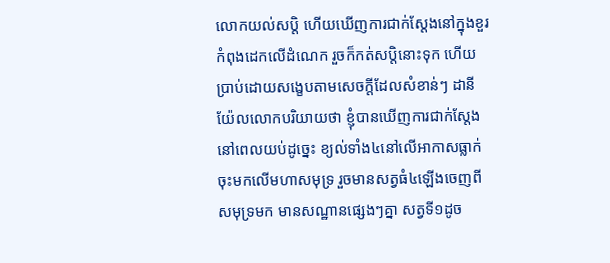លោកយល់សប្តិ ហើយឃើញការជាក់ស្តែងនៅក្នុងខួរ កំពុងដេកលើដំណេក រួចក៏កត់សប្តិនោះទុក ហើយប្រាប់ដោយសង្ខេបតាមសេចក្ដីដែលសំខាន់ៗ ដានីយ៉ែលលោកបរិយាយថា ខ្ញុំបានឃើញការជាក់ស្តែងនៅពេលយប់ដូច្នេះ ខ្យល់ទាំង៤នៅលើអាកាសធ្លាក់ចុះមកលើមហាសមុទ្រ រួចមានសត្វធំ៤ឡើងចេញពីសមុទ្រមក មានសណ្ឋានផ្សេងៗគ្នា សត្វទី១ដូច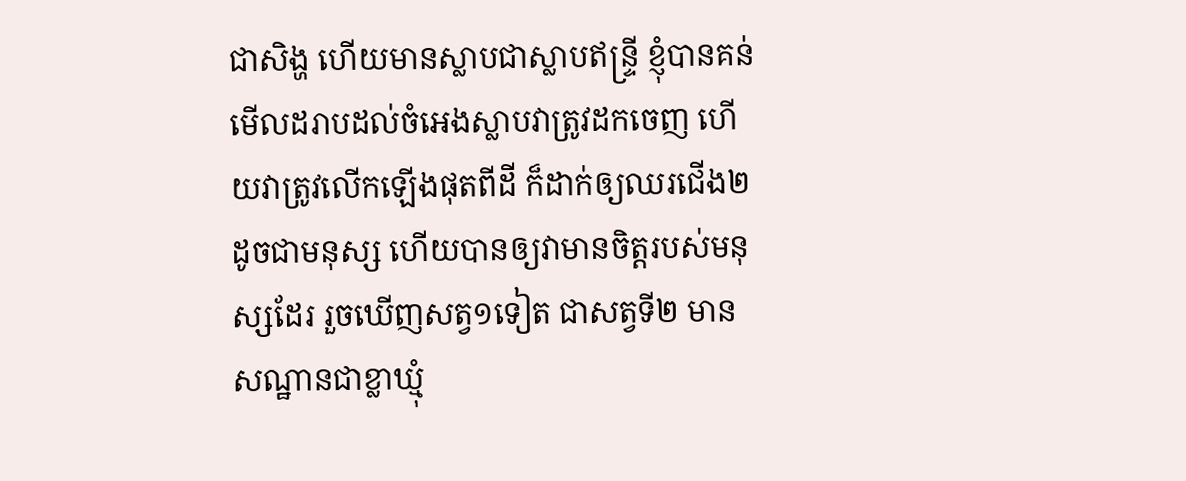ជាសិង្ហ ហើយមានស្លាបជាស្លាបឥន្ទ្រី ខ្ញុំបានគន់មើលដរាបដល់ចំអេងស្លាបវាត្រូវដកចេញ ហើយវាត្រូវលើកឡើងផុតពីដី ក៏ដាក់ឲ្យឈរជើង២ដូចជាមនុស្ស ហើយបានឲ្យវាមានចិត្តរបស់មនុស្សដែរ រួចឃើញសត្វ១ទៀត ជាសត្វទី២ មានសណ្ឋានជាខ្លាឃ្មុំ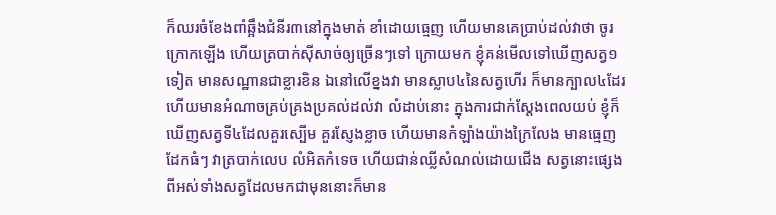ក៏ឈរចំខែងពាំឆ្អឹងជំនីរ៣នៅក្នុងមាត់ ខាំដោយធ្មេញ ហើយមានគេប្រាប់ដល់វាថា ចូរក្រោកឡើង ហើយត្របាក់ស៊ីសាច់ឲ្យច្រើនៗទៅ ក្រោយមក ខ្ញុំគន់មើលទៅឃើញសត្វ១ទៀត មានសណ្ឋានជាខ្លារខិន ឯនៅលើខ្នងវា មានស្លាប៤នៃសត្វហើរ ក៏មានក្បាល៤ដែរ ហើយមានអំណាចគ្រប់គ្រងប្រគល់ដល់វា លំដាប់នោះ ក្នុងការជាក់ស្តែងពេលយប់ ខ្ញុំក៏ឃើញសត្វទី៤ដែលគួរស្បើម គួរស្ញែងខ្លាច ហើយមានកំឡាំងយ៉ាងក្រៃលែង មានធ្មេញដែកធំៗ វាត្របាក់លេប លំអិតកំទេច ហើយជាន់ឈ្លីសំណល់ដោយជើង សត្វនោះផ្សេងពីអស់ទាំងសត្វដែលមកជាមុននោះក៏មាន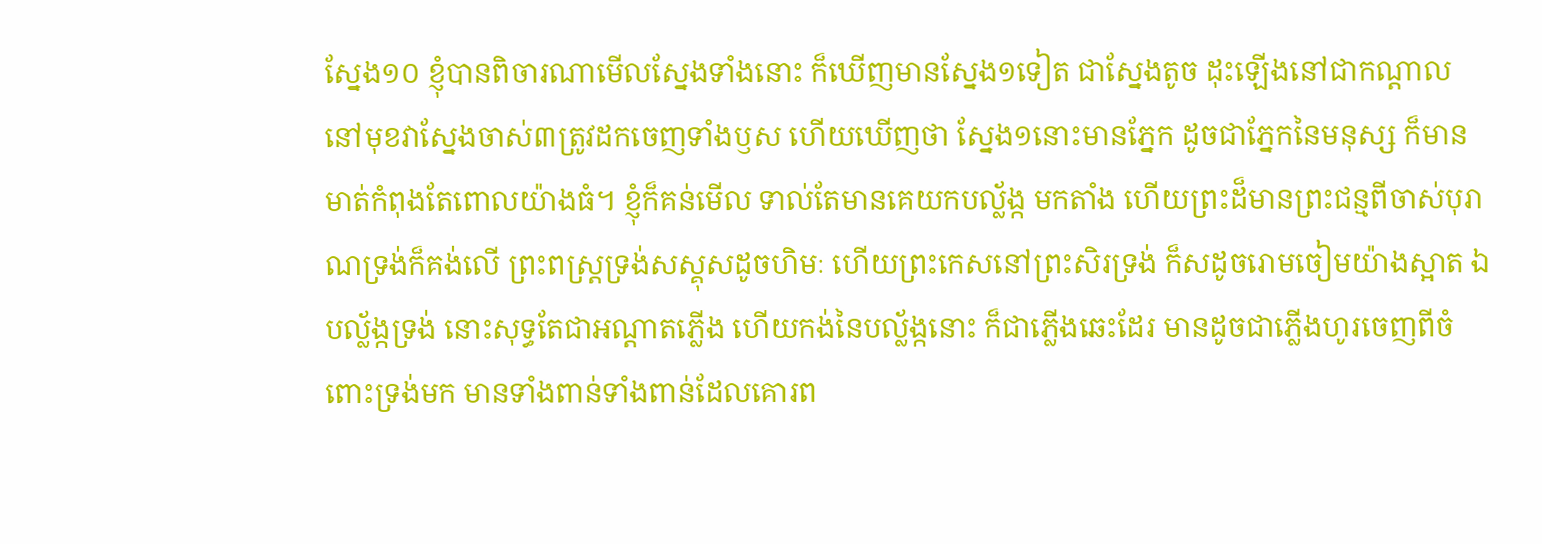ស្នែង១០ ខ្ញុំបានពិចារណាមើលស្នែងទាំងនោះ ក៏ឃើញមានស្នែង១ទៀត ជាស្នែងតូច ដុះឡើងនៅជាកណ្តាល នៅមុខវាស្នែងចាស់៣ត្រូវដកចេញទាំងឫស ហើយឃើញថា ស្នែង១នោះមានភ្នែក ដូចជាភ្នែកនៃមនុស្ស ក៏មានមាត់កំពុងតែពោលយ៉ាងធំ។ ខ្ញុំក៏គន់មើល ទាល់តែមានគេយកបល្ល័ង្ក មកតាំង ហើយព្រះដ៏មានព្រះជន្មពីចាស់បុរាណទ្រង់ក៏គង់លើ ព្រះពស្ត្រទ្រង់សស្គុសដូចហិមៈ ហើយព្រះកេសនៅព្រះសិរទ្រង់ ក៏សដូចរោមចៀមយ៉ាងស្អាត ឯបល្ល័ង្កទ្រង់ នោះសុទ្ធតែជាអណ្តាតភ្លើង ហើយកង់នៃបល្ល័ង្កនោះ ក៏ជាភ្លើងឆេះដែរ មានដូចជាភ្លើងហូរចេញពីចំពោះទ្រង់មក មានទាំងពាន់ទាំងពាន់ដែលគោរព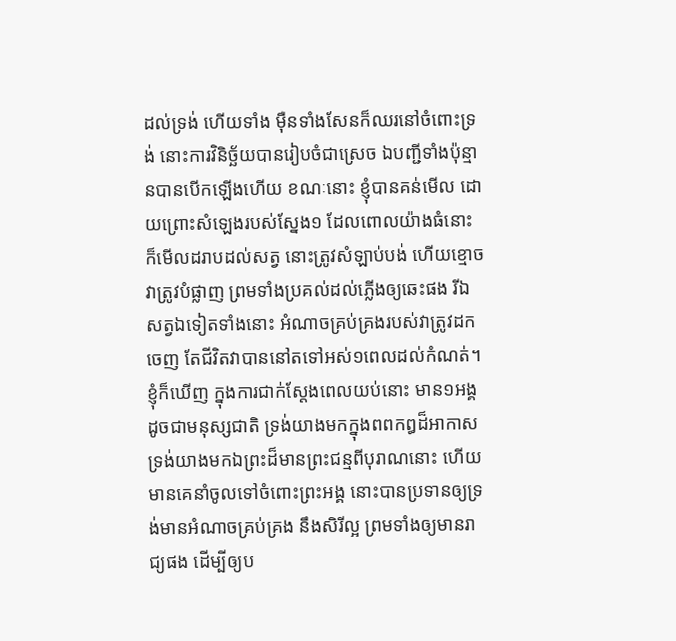ដល់ទ្រង់ ហើយទាំង ម៉ឺនទាំងសែនក៏ឈរនៅចំពោះទ្រង់ នោះការវិនិច្ឆ័យបានរៀបចំជាស្រេច ឯបញ្ជីទាំងប៉ុន្មានបានបើកឡើងហើយ ខណៈនោះ ខ្ញុំបានគន់មើល ដោយព្រោះសំឡេងរបស់ស្នែង១ ដែលពោលយ៉ាងធំនោះ ក៏មើលដរាបដល់សត្វ នោះត្រូវសំឡាប់បង់ ហើយខ្មោចវាត្រូវបំផ្លាញ ព្រមទាំងប្រគល់ដល់ភ្លើងឲ្យឆេះផង រីឯសត្វឯទៀតទាំងនោះ អំណាចគ្រប់គ្រងរបស់វាត្រូវដកចេញ តែជីវិតវាបាននៅតទៅអស់១ពេលដល់កំណត់។ ខ្ញុំក៏ឃើញ ក្នុងការជាក់ស្តែងពេលយប់នោះ មាន១អង្គដូចជាមនុស្សជាតិ ទ្រង់យាងមកក្នុងពពកឰដ៏អាកាស ទ្រង់យាងមកឯព្រះដ៏មានព្រះជន្មពីបុរាណនោះ ហើយមានគេនាំចូលទៅចំពោះព្រះអង្គ នោះបានប្រទានឲ្យទ្រង់មានអំណាចគ្រប់គ្រង នឹងសិរីល្អ ព្រមទាំងឲ្យមានរាជ្យផង ដើម្បីឲ្យប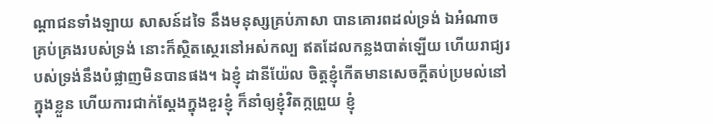ណ្តាជនទាំងឡាយ សាសន៍ដទៃ នឹងមនុស្សគ្រប់ភាសា បានគោរពដល់ទ្រង់ ឯអំណាចគ្រប់គ្រងរបស់ទ្រង់ នោះក៏ស្ថិតស្ថេរនៅអស់កល្ប ឥតដែលកន្លងបាត់ឡើយ ហើយរាជ្យរបស់ទ្រង់នឹងបំផ្លាញមិនបានផង។ ឯខ្ញុំ ដានីយ៉ែល ចិត្តខ្ញុំកើតមានសេចក្ដីតប់ប្រមល់នៅក្នុងខ្លួន ហើយការជាក់ស្តែងក្នុងខួរខ្ញុំ ក៏នាំឲ្យខ្ញុំវិតក្កព្រួយ ខ្ញុំ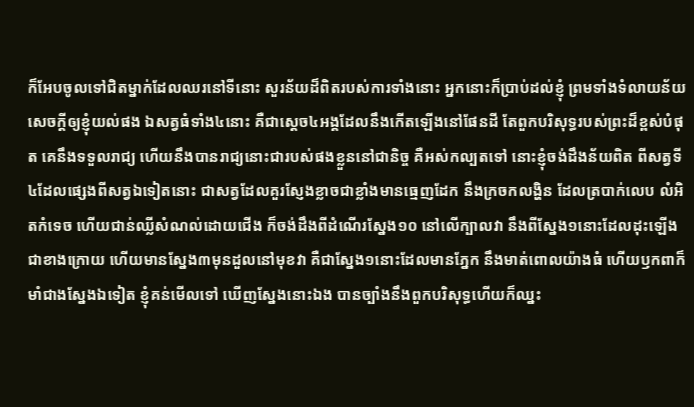ក៏អែបចូលទៅជិតម្នាក់ដែលឈរនៅទីនោះ សួរន័យដ៏ពិតរបស់ការទាំងនោះ អ្នកនោះក៏ប្រាប់ដល់ខ្ញុំ ព្រមទាំងទំលាយន័យសេចក្ដីឲ្យខ្ញុំយល់ផង ឯសត្វធំទាំង៤នោះ គឺជាស្តេច៤អង្គដែលនឹងកើតឡើងនៅផែនដី តែពួកបរិសុទ្ធរបស់ព្រះដ៏ខ្ពស់បំផុត គេនឹងទទួលរាជ្យ ហើយនឹងបានរាជ្យនោះជារបស់ផងខ្លួននៅជានិច្ច គឺអស់កល្បតទៅ នោះខ្ញុំចង់ដឹងន័យពិត ពីសត្វទី៤ដែលផ្សេងពីសត្វឯទៀតនោះ ជាសត្វដែលគួរស្ញែងខ្លាចជាខ្លាំងមានធ្មេញដែក នឹងក្រចកលង្ហិន ដែលត្របាក់លេប លំអិតកំទេច ហើយជាន់ឈ្លីសំណល់ដោយជើង ក៏ចង់ដឹងពីដំណើរស្នែង១០ នៅលើក្បាលវា នឹងពីស្នែង១នោះដែលដុះឡើងជាខាងក្រោយ ហើយមានស្នែង៣មុនដួលនៅមុខវា គឺជាស្នែង១នោះដែលមានភ្នែក នឹងមាត់ពោលយ៉ាងធំ ហើយឫកពាក៏មាំជាងស្នែងឯទៀត ខ្ញុំគន់មើលទៅ ឃើញស្នែងនោះឯង បានច្បាំងនឹងពួកបរិសុទ្ធហើយក៏ឈ្នះ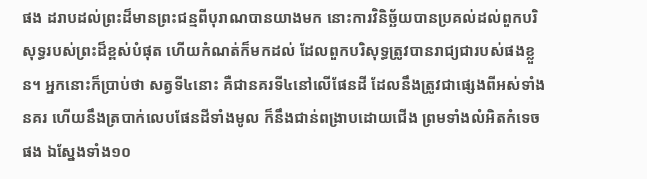ផង ដរាបដល់ព្រះដ៏មានព្រះជន្មពីបុរាណបានយាងមក នោះការវិនិច្ឆ័យបានប្រគល់ដល់ពួកបរិសុទ្ធរបស់ព្រះដ៏ខ្ពស់បំផុត ហើយកំណត់ក៏មកដល់ ដែលពួកបរិសុទ្ធត្រូវបានរាជ្យជារបស់ផងខ្លួន។ អ្នកនោះក៏ប្រាប់ថា សត្វទី៤នោះ គឺជានគរទី៤នៅលើផែនដី ដែលនឹងត្រូវជាផ្សេងពីអស់ទាំងនគរ ហើយនឹងត្របាក់លេបផែនដីទាំងមូល ក៏នឹងជាន់ពង្រាបដោយជើង ព្រមទាំងលំអិតកំទេចផង ឯស្នែងទាំង១០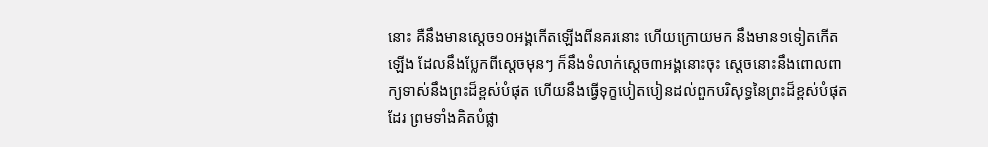នោះ គឺនឹងមានស្តេច១០អង្គកើតឡើងពីនគរនោះ ហើយក្រោយមក នឹងមាន១ទៀតកើតឡើង ដែលនឹងប្លែកពីស្តេចមុនៗ ក៏នឹងទំលាក់ស្តេច៣អង្គនោះចុះ ស្តេចនោះនឹងពោលពាក្យទាស់នឹងព្រះដ៏ខ្ពស់បំផុត ហើយនឹងធ្វើទុក្ខបៀតបៀនដល់ពួកបរិសុទ្ធនៃព្រះដ៏ខ្ពស់បំផុតដែរ ព្រមទាំងគិតបំផ្លា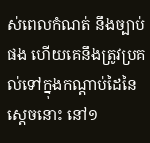ស់ពេលកំណត់ នឹងច្បាប់ផង ហើយគេនឹងត្រូវប្រគល់ទៅក្នុងកណ្តាប់ដៃនៃស្តេចនោះ នៅ១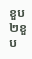ខួប២ខួប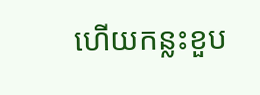ហើយកន្លះខួប